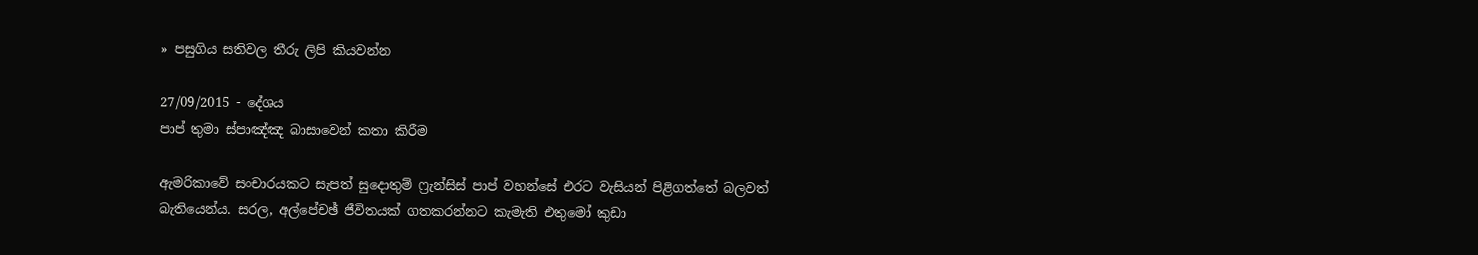» පසුගිය සතිවල තීරු ලිපි කියවන්න

27/09/2015 - දේශය
පාප් තුමා ස්පාඤ්ඤ බාසාවෙන් කතා කිරීම

ඇමරිකාවේ සංචාරයකට සැපත් සුදොතුම් ෆ්‍රැන්සිස් පාප් වහන්සේ එරට වැසියන් පිළිගත්තේ බලවත් බැතියෙන්ය. සරල, අල්පේචඡ් ජීවිතයක් ගතකරන්නට කැමැති එතුමෝ කුඩා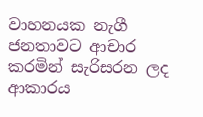වාහනයක නැගී ජනතාවට ආචාර කරමින් සැරිසරන ලද ආකාරය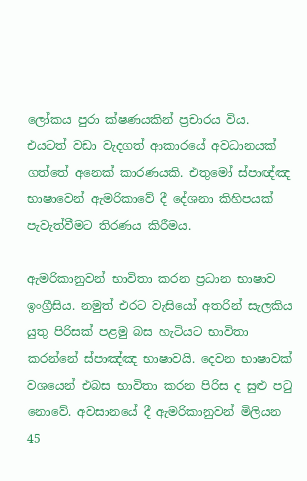ලෝකය පුරා ක්ෂණයකින් ප්‍රචාරය විය. එයටත් වඩා වැදගත් ආකාරයේ අවධානයක් ගත්තේ අනෙක් කාරණයකි. එතුමෝ ස්පාඥ්ඤ භාෂාවෙන් ඇමරිකාවේ දී දේශනා කිහිපයක් පැවැත්වීමට තිරණය කිරීමය.

ඇමරිකානුවන් භාවිතා කරන ප්‍රධාන භාෂාව ඉංග්‍රීසිය. නමුත් එරට වැසියෝ අතරින් සැලකිය යුතු පිරිසක් පළමු බස හැටියට භාවිතා කරන්නේ ස්පාඤ්ඤ භාෂාවයි. දෙවන භාෂාවක් වශයෙන් එබස භාවිතා කරන පිරිස ද සුළු පටු නොවේ. අවසානයේ දී ඇමරිකානුවන් මිලියන 45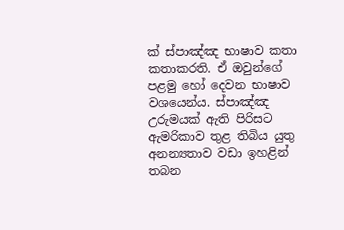ක් ස්පාඤ්ඤ භාෂාව කතා කතාකරති. ඒ ඔවුන්ගේ පළමු හෝ දෙවන භාෂාව වශයෙන්ය. ස්පාඤ්ඤ උරුමයක් ඇති පිරිසට ඇමරිකාව තුළ තිබිය යුතු අනන්‍යතාව වඩා ඉහළින් තබන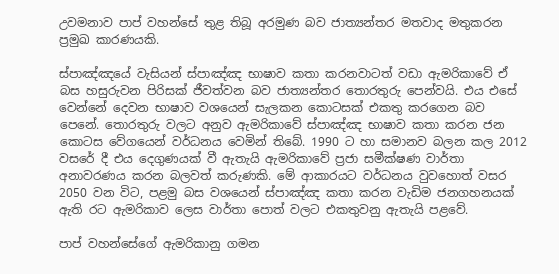උවමනාව පාප් වහන්සේ තුළ තිබූ අරමුණ බව ජාත්‍යන්තර මතවාද මතුකරන ප්‍රමුඛ කාරණයකි.

ස්පාඤ්ඤයේ වැසියන් ස්පාඤ්ඤ භාෂාව කතා කරනවාටත් වඩා ඇමරිකාවේ ඒ බස හසුරුවන පිරිසක් ජීවත්වන බව ජාත්‍යන්තර තොරතුරු පෙන්වයි. එය එසේ වෙන්නේ දෙවන භාෂාව වශයෙන් සැලකන කොටසක් එකතු කරගෙන බව පෙනේ. තොරතුරු වලට අනුව ඇමරිකාවේ ස්පාඤ්ඤ භාෂාව කතා කරන ජන කොටස වේගයෙන් වර්ධනය වෙමින් තිබේ. 1990 ට හා සමානව බලන කල 2012 වසරේ දී එය දෙගුණයක් වී ඇතැයි ඇමරිකාවේ ප්‍රජා සමීක්ෂණ වාර්තා අනාවරණය කරන බලවත් කරුණකි. මේ ආකාරයට වර්ධනය වුවහොත් වසර 2050 වන විට, පළමු බස වශයෙන් ස්පාඤ්ඤ කතා කරන වැඩිම ජනගහනයක් ඇති රට ඇමරිකාව ලෙස වාර්තා පොත් වලට එකතුවනු ඇතැයි පළවේ.

පාප් වහන්සේගේ ඇමරිකානු ගමන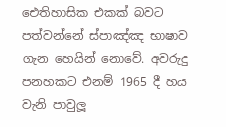ඓතිහාසික එකක් බවට පත්වන්නේ ස්පාඤ්ඤ භාෂාව ගැන හෙයින් නොවේ. අවරුදු පනහකට එනම් 1965 දී හය වැනි පාවුලූ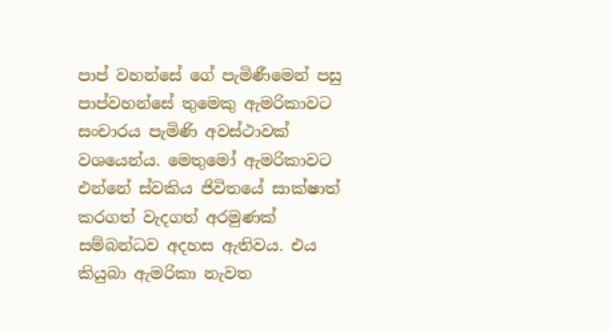පාප් වහන්සේ ගේ පැමිණීමෙන් පසු පාප්වහන්සේ තුමෙකු ඇමරිකාවට සංචාරය පැමිණි අවස්ථාවක් වශයෙන්ය. මෙතුමෝ ඇමරිකාවට එන්නේ ස්වකිය ජිවිතයේ සාක්ෂාත් කරගත් වැදගත් අරමුණක් සම්බන්ධව අදහස ඇතිවය. එය කියුබා ඇමරිකා නැවත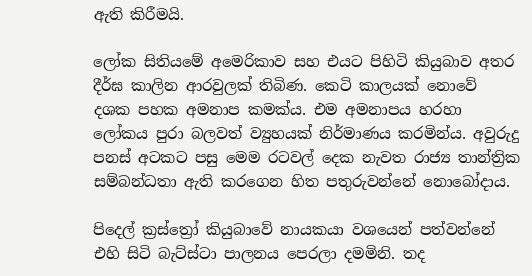ඇති කිරීමයි.

ලෝක සිතියමේ අමෙරිකාව සහ එයට පිහිටි කියුබාව අතර දීර්ඝ කාලින ආරවුලක් තිබිණ. කෙටි කාලයක් නොවේ දශක පහක අමනාප කමක්ය. එම අමනාපය හරහා ලෝකය පුරා බලවත් ව්‍යුහයක් නිර්මාණය කරමින්ය. අවුරුදු පනස් අටකට පසු මෙම රටවල් දෙක නැවත රාජ්‍ය තාන්ත්‍රික සම්බන්ධතා ඇති කරගෙන හිත පතුරුවන්නේ නොබෝදාය.

පිදෙල් ක්‍රස්ත්‍රෝ කියුබාවේ නායකයා වශයෙන් පත්වන්නේ එහි සිටි බැට්ස්ටා පාලනය පෙරලා දමමිනි. තද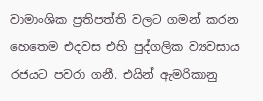වාමාංශික ප්‍රතිපත්ති වලට ගමන් කරන හෙතෙම එදවස එහි පුද්ගලික ව්‍යවසාය රජයට පවරා ගනී. එයින් ඇමරිකානු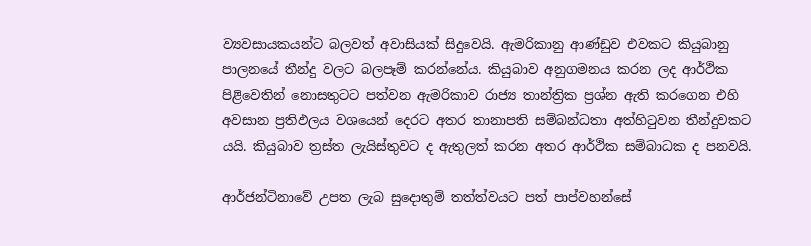ව්‍යවසායකයන්ට බලවත් අවාසියක් සිදුවෙයි. ඇමරිකානු ආණ්ඩුව එවකට කියුබානු පාලනයේ තීන්දු වලට බලපෑම් කරන්නේය. කියුබාව අනුගමනය කරන ලද ආර්ථික පිළිවෙතින් නොසතුටට පත්වන ඇමරිකාව රාජ්‍ය තාන්ත්‍රික ප්‍රශ්න ඇති කරගෙන එහි අවසාන ප්‍රතිඵලය වශයෙන් දෙරට අතර තානාපති සම්බන්ධතා අත්හිටුවන තීන්දුවකට යයි. කියුබාව ත්‍රස්ත ලැයිස්තුවට ද ඇතුලත් කරන අතර ආර්ථික සම්බාධක ද පනවයි.

ආර්ජන්ටිනාවේ උපත ලැබ සුදොතුම් තත්ත්වයට පත් පාප්වහන්සේ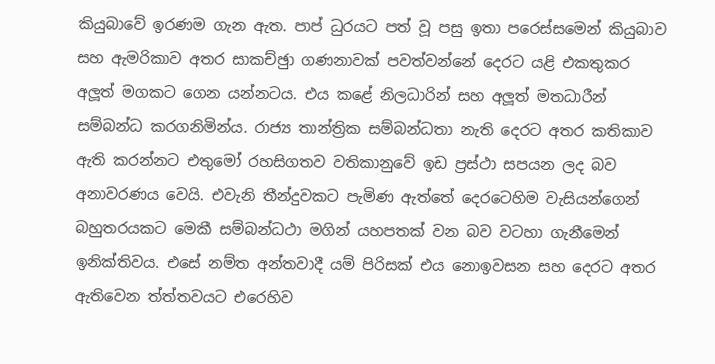කියුබාවේ ඉරණම ගැන ඇත. පාප් ධුරයට පත් වූ පසු ඉතා පරෙස්සමෙන් කියුබාව සහ ඇමරිකාව අතර සාකච්ඡුා ගණනාවක් පවත්වන්නේ දෙරට යළි එකතුකර අලූත් මගකට ගෙන යන්නටය. එය කළේ නිලධාරින් සහ අලූත් මතධාරීන් සම්බන්ධ කරගනිමින්ය. රාජ්‍ය තාන්ත්‍රික සම්බන්ධතා නැති දෙරට අතර කතිකාව ඇති කරන්නට එතුමෝ රහසිගතව වතිකානුවේ ඉඩ ප්‍රස්ථා සපයන ලද බව අනාවරණය වෙයි. එවැනි තීන්දුවකට පැමිණ ඇත්තේ දෙරටෙහිම වැසියන්ගෙන් බහුතරයකට මෙකී සම්බන්ධථා මගින් යහපතක් වන බව වටහා ගැනීමෙන් ඉනික්තිවය. එසේ නම්ත අන්තවාදී යම් පිරිසක් එය නොඉවසන සහ දෙරට අතර ඇතිවෙන ත්ත්තවයට එරෙහිව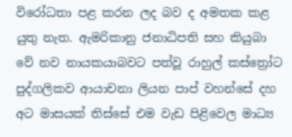විරෝධතා පළ කරන ලද බව ද අමතක කළ යුතු නැත. ඇමරිකානු ජනාධිපති සහ කියුබා වේ නව නායකයාබවට පත්වූ රාහුල් කස්ත්‍රෝට පුද්ගලිකව ආයාචනා ලියන පාප් වහන්සේ දහ අට මාසයක් තිස්සේ එම වැඩ පිළිවෙල මාධ්‍ය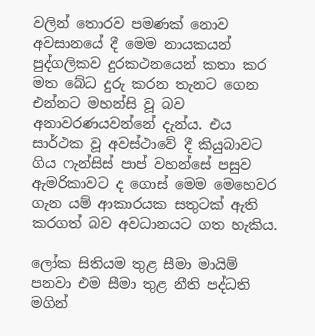වලින් තොරව පමණක් නොව අවසානයේ දී මෙම නායකයන් පුද්ගලිකව දුරකථනයෙන් කතා කර මත බේධ දුරු කරන තැනට ගෙන එන්නට මහන්සි වූ බව අනාවරණයවන්නේ දැන්ය. එය සාර්ථක වූ අවස්ථාවේ දී කියුබාවට ගිය ෆැන්සිස් පාප් වහන්සේ පසුව ඇමරිකාවට ද ගොස් මෙම මෙහෙවර ගැන යම් ආකාරයක සතුටක් ඇති කරගත් බව අවධානයට ගත හැකිය.

ලෝක සිතියම තුළ සීමා මායිම් පනවා එම සීමා තුළ නීති පද්ධති මගින්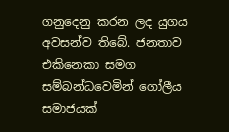ගනුදෙනු කරන ලද යුගය අවසන්ව තිබේ. ජනතාව එකිනෙකා සමග සම්බන්ධවෙමින් ගෝලීය සමාජයක්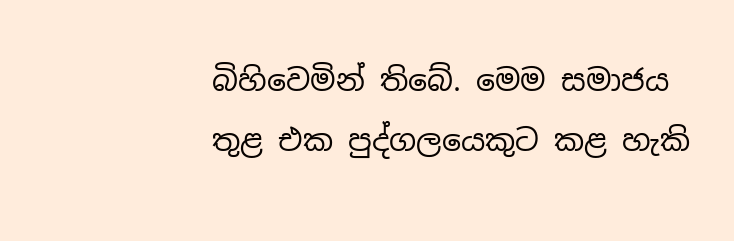බිහිවෙමින් තිබේ. මෙම සමාජය තුළ එක පුද්ගලයෙකුට කළ හැකි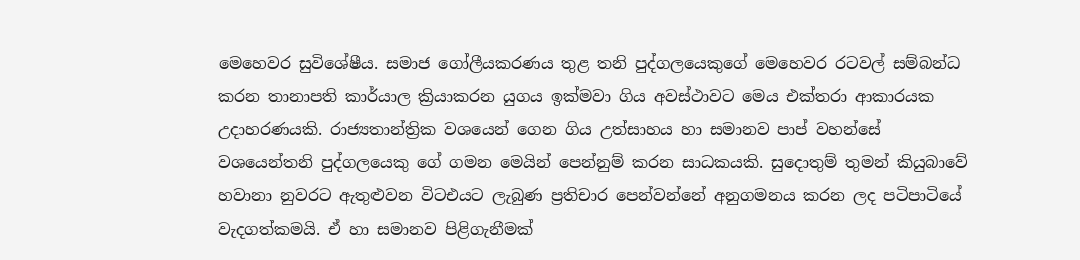මෙහෙවර සුවිශේෂීය. සමාජ ගෝලීයකරණය තුළ තනි පුද්ගලයෙකුගේ මෙහෙවර රටවල් සම්බන්ධ කරන තානාපති කාර්යාල ක්‍රියාකරන යුගය ඉක්මවා ගිය අවස්ථාවට මෙය එක්තරා ආකාරයක උදාහරණයකි. රාජ්‍යතාන්ත්‍රික වශයෙන් ගෙන ගිය උත්සාහය හා සමානව පාප් වහන්සේ වශයෙන්තනි පුද්ගලයෙකු ගේ ගමන මෙයින් පෙන්නුම් කරන සාධකයකි. සුදොතුම් තුමන් කියුබාවේ හවානා නුවරට ඇතුළුවන විටඑයට ලැබුණ ප්‍රතිචාර පෙන්වන්නේ අනුගමනය කරන ලද පටිපාටියේ වැදගත්කමයි. ඒ හා සමානව පිළිගැනීමක්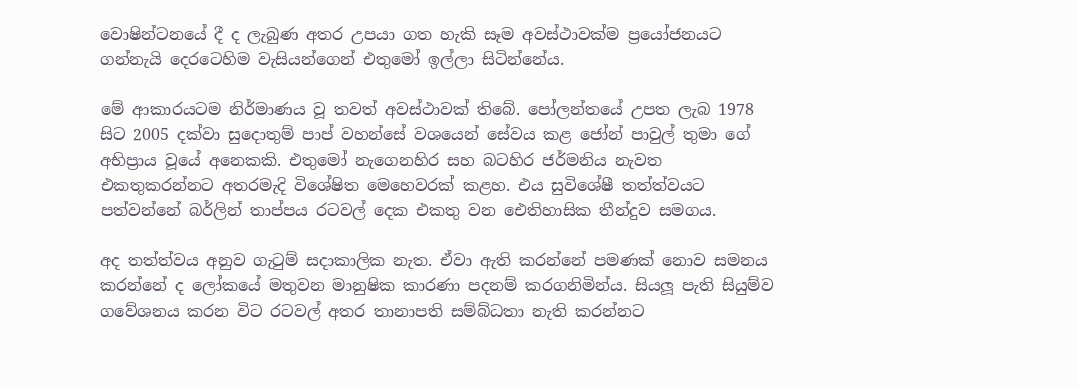වොෂින්ටනයේ දී ද ලැබුණ අතර උපයා ගත හැකි සෑම අවස්ථාවක්ම ප්‍රයෝජනයට ගන්නැයි දෙරටෙහිම වැසියන්ගෙන් එතුමෝ ඉල්ලා සිටින්නේය.

මේ ආකාරයටම නිර්මාණය වූ තවත් අවස්ථාවක් තිබේ. පෝලන්තයේ උපත ලැබ 1978 සිට 2005 දක්වා සුදොතුම් පාප් වහන්සේ වශයෙන් සේවය කළ ජෝන් පාවුල් තුමා ගේ අභිප්‍රාය වූයේ අනෙකකි. එතුමෝ නැගෙනහිර සහ බටහිර ජර්මනිය නැවත එකතුකරන්නට අතරමැදි විශේෂිත මෙහෙවරක් කළහ. එය සුවිශේෂී තත්ත්වයට පත්වන්නේ බර්ලින් තාප්පය රටවල් දෙක එකතු වන ඓතිහාසික තීන්දුව සමගය.

අද තත්ත්වය අනුව ගැටුම් සදාකාලික නැත. ඒවා ඇති කරන්නේ පමණක් නොව සමනය කරන්නේ ද ලෝකයේ මතුවන මානුෂික කාරණා පදනම් කරගනිමින්ය. සියලූ පැති සියුම්ව ගවේශනය කරන විට රටවල් අතර තානාපති සම්බ්ධතා නැති කරන්නට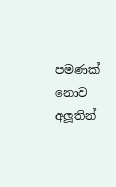පමණක් නොව අලූතින්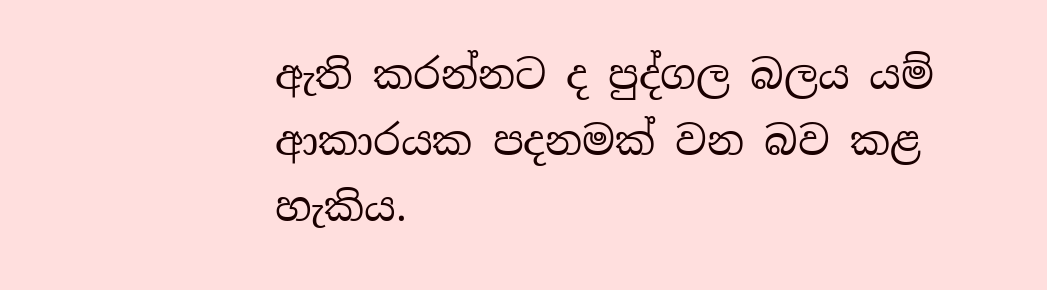ඇති කරන්නට ද පුද්ගල බලය යම් ආකාරයක පදනමක් වන බව කළ හැකිය.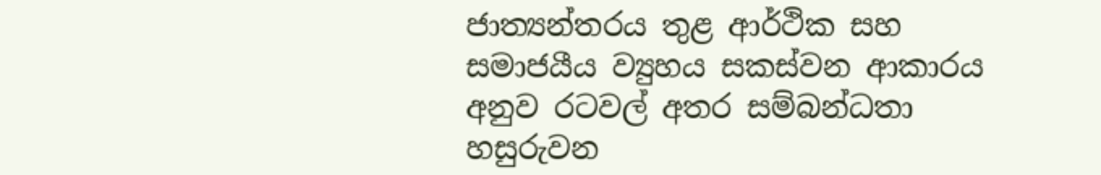ජාත්‍යන්තරය තුළ ආර්ථික සහ සමාජයීය ව්‍යුහය සකස්වන ආකාරය අනුව රටවල් අතර සම්බන්ධතා හසුරුවන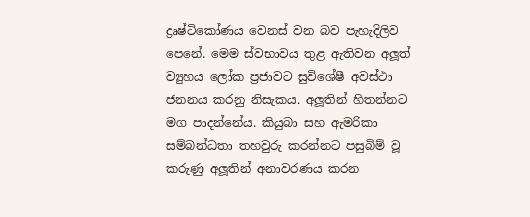ද්‍රෘෂ්ටිකෝණය වෙනස් වන බව පැහැදිලිව පෙනේ. මෙම ස්වභාවය තුළ ඇතිවන අලූත් ව්‍යුහය ලෝක ප්‍රජාවට සුවිශේෂී අවස්ථා ජනනය කරනු නිසැකය. අලූතින් හිතන්නට මග පාදන්නේය. කියුබා සහ ඇමරිකා සම්බන්ධතා තහවුරු කරන්නට පසුබිම් වූ කරුණු අලූතින් අනාවරණය කරන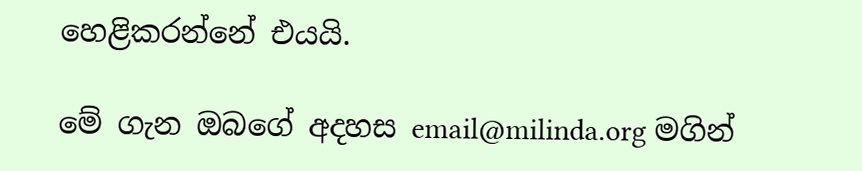හෙළිකරන්නේ එයයි.

මේ ගැන ඔබගේ අදහස email@milinda.org මගින්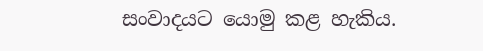සංවාදයට යොමු කළ හැකිය.